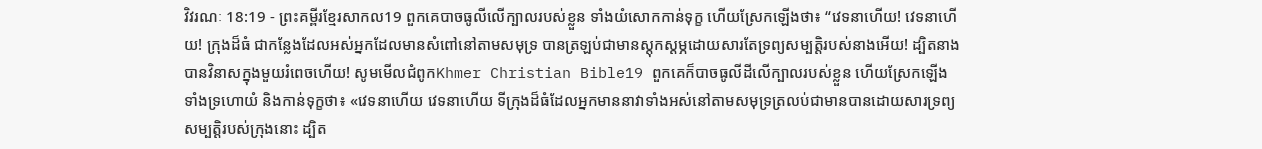វិវរណៈ 18:19 - ព្រះគម្ពីរខ្មែរសាកល19 ពួកគេបាចធូលីលើក្បាលរបស់ខ្លួន ទាំងយំសោកកាន់ទុក្ខ ហើយស្រែកឡើងថា៖ “វេទនាហើយ! វេទនាហើយ! ក្រុងដ៏ធំ ជាកន្លែងដែលអស់អ្នកដែលមានសំពៅនៅតាមសមុទ្រ បានត្រឡប់ជាមានស្ដុកស្ដម្ភដោយសារតែទ្រព្យសម្បត្តិរបស់នាងអើយ! ដ្បិតនាងបានវិនាសក្នុងមួយរំពេចហើយ! សូមមើលជំពូកKhmer Christian Bible19 ពួកគេក៏បាចធូលីដីលើក្បាលរបស់ខ្លួន ហើយស្រែកឡើង ទាំងទ្រហោយំ និងកាន់ទុក្ខថា៖ «វេទនាហើយ វេទនាហើយ ទីក្រុងដ៏ធំដែលអ្នកមាននាវាទាំងអស់នៅតាមសមុទ្រត្រលប់ជាមានបានដោយសារទ្រព្យសម្បត្ដិរបស់ក្រុងនោះ ដ្បិត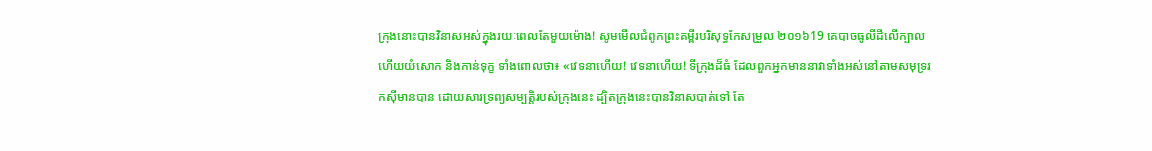ក្រុងនោះបានវិនាសអស់ក្នុងរយៈពេលតែមួយម៉ោង! សូមមើលជំពូកព្រះគម្ពីរបរិសុទ្ធកែសម្រួល ២០១៦19 គេបាចធូលីដីលើក្បាល ហើយយំសោក និងកាន់ទុក្ខ ទាំងពោលថា៖ «វេទនាហើយ! វេទនាហើយ! ទីក្រុងដ៏ធំ ដែលពួកអ្នកមាននាវាទាំងអស់នៅតាមសមុទ្ររកស៊ីមានបាន ដោយសារទ្រព្យសម្បត្តិរបស់ក្រុងនេះ ដ្បិតក្រុងនេះបានវិនាសបាត់ទៅ តែ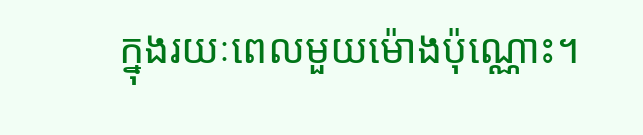ក្នុងរយៈពេលមួយម៉ោងប៉ុណ្ណោះ។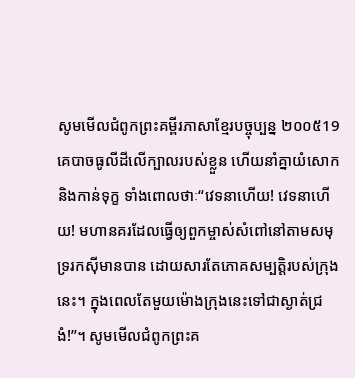សូមមើលជំពូកព្រះគម្ពីរភាសាខ្មែរបច្ចុប្បន្ន ២០០៥19 គេបាចធូលីដីលើក្បាលរបស់ខ្លួន ហើយនាំគ្នាយំសោក និងកាន់ទុក្ខ ទាំងពោលថាៈ“វេទនាហើយ! វេទនាហើយ! មហានគរដែលធ្វើឲ្យពួកម្ចាស់សំពៅនៅតាមសមុទ្ររកស៊ីមានបាន ដោយសារតែភោគសម្បត្តិរបស់ក្រុងនេះ។ ក្នុងពេលតែមួយម៉ោងក្រុងនេះទៅជាស្ងាត់ជ្រងំ!”។ សូមមើលជំពូកព្រះគ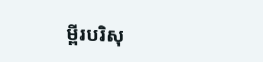ម្ពីរបរិសុ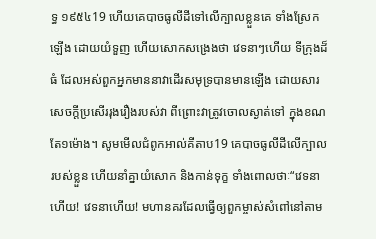ទ្ធ ១៩៥៤19 ហើយគេបាចធូលីដីទៅលើក្បាលខ្លួនគេ ទាំងស្រែកឡើង ដោយយំទួញ ហើយសោកសង្រេងថា វេទនាៗហើយ ទីក្រុងដ៏ធំ ដែលអស់ពួកអ្នកមាននាវាដើរសមុទ្របានមានឡើង ដោយសារសេចក្ដីប្រសើររុងរឿងរបស់វា ពីព្រោះវាត្រូវចោលស្ងាត់ទៅ ក្នុងខណតែ១ម៉ោង។ សូមមើលជំពូកអាល់គីតាប19 គេបាចធូលីដីលើក្បាលរបស់ខ្លួន ហើយនាំគ្នាយំសោក និងកាន់ទុក្ខ ទាំងពោលថាៈ“វេទនាហើយ! វេទនាហើយ! មហានគរដែលធ្វើឲ្យពួកម្ចាស់សំពៅនៅតាម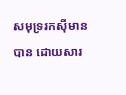សមុទ្ររកស៊ីមានបាន ដោយសារ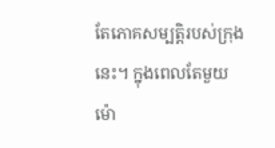តែភោគសម្បត្តិរបស់ក្រុងនេះ។ ក្នុងពេលតែមួយម៉ោ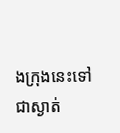ងក្រុងនេះទៅជាស្ងាត់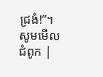ជ្រងំ!”។ សូមមើលជំពូក |